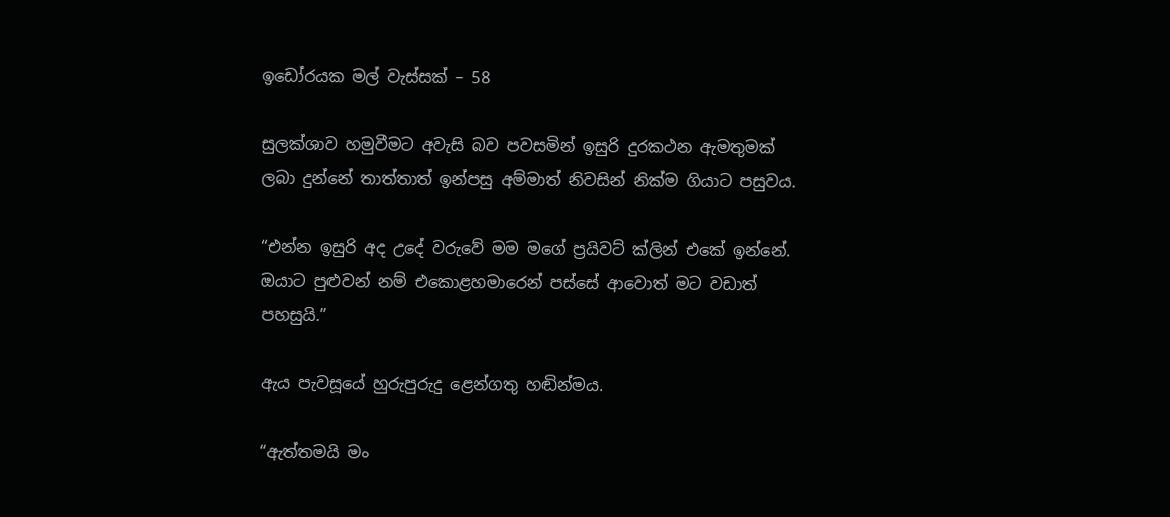ඉඩෝරයක මල් වැස්සක් – 58

සුලක්ශාව හමුවීමට අවැසි බව පවසමින් ඉසුරි දුරකථන ඇමතුමක් ලබා දුන්නේ තාත්තාත් ඉන්පසු අම්මාත් නිවසින් නික්ම ගියාට පසුවය.

“එන්න ඉසුරි අද උදේ වරුවේ මම මගේ ප්‍රයිවට් ක්ලින් එකේ ඉන්නේ. ඔයාට පුළුවන් නම් එකොළහමාරෙන් පස්සේ ආවොත් මට වඩාත් පහසුයි.”

ඇය පැවසූයේ හුරුපුරුදු ළෙන්ගතු හඬින්මය.

“ඇත්තමයි මං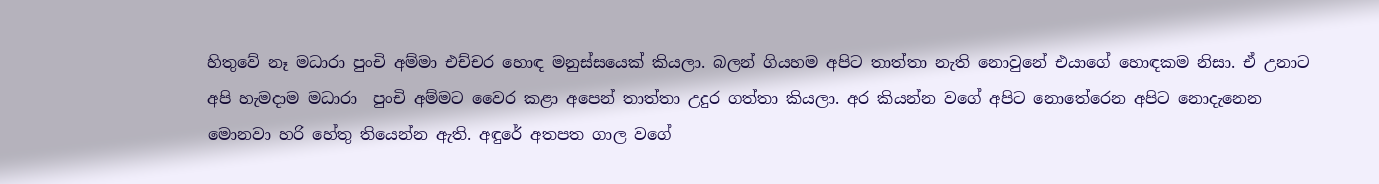හිතුවේ නෑ මධාරා පුංචි අම්මා එච්චර හොඳ මනුස්සයෙක් කියලා. බලන් ගියහම අපිට තාත්තා නැති නොවුනේ එයාගේ හොඳකම නිසා. ඒ උනාට අපි හැමදාම මධාරා  පුංචි අම්මට වෛර කළා අපෙන් තාත්තා උදුර ගත්තා කියලා. අර කියන්න වගේ අපිට නොතේරෙන අපිට නොදැනෙන මොනවා හරි හේතු තියෙන්න ඇති. අඳුරේ අතපත ගාල වගේ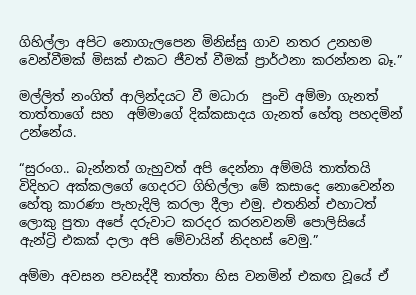ගිහිල්ලා අපිට නොගැලපෙන මිනිස්සු ගාව නතර උනහම වෙන්වීමක් මිසක් එකට ජීවත් වීමක් ප්‍රාර්ථනා කරන්නන බෑ.”

මල්ලිත් නංගිත් ආලින්දයට වී මධාරා  පුංචි අම්මා ගැනත් තාත්තාගේ සහ  අම්මාගේ දික්කසාදය ගැනත් හේතු පහදමින් උන්නේය.

“සුරංග.. බැන්නත් ගැහුවත් අපි දෙන්නා අම්මයි තාත්තයි විදිහට අක්කලගේ ගෙදරට ගිහිල්ලා මේ කසාදෙ නොවෙන්න හේතු කාරණා පැහැදිලි කරලා දීලා එමු. එතනින් එහාටත් ලොකු පුතා අපේ දරුවාට කරදර කරනවනම් පොලිසියේ ඇන්ට්‍රි එකක් දාලා අපි මේවායින් නිදහස් වෙමු.”

අම්මා අවසන පවසද්දී තාත්තා හිස වනමින් එකඟ වූයේ ඒ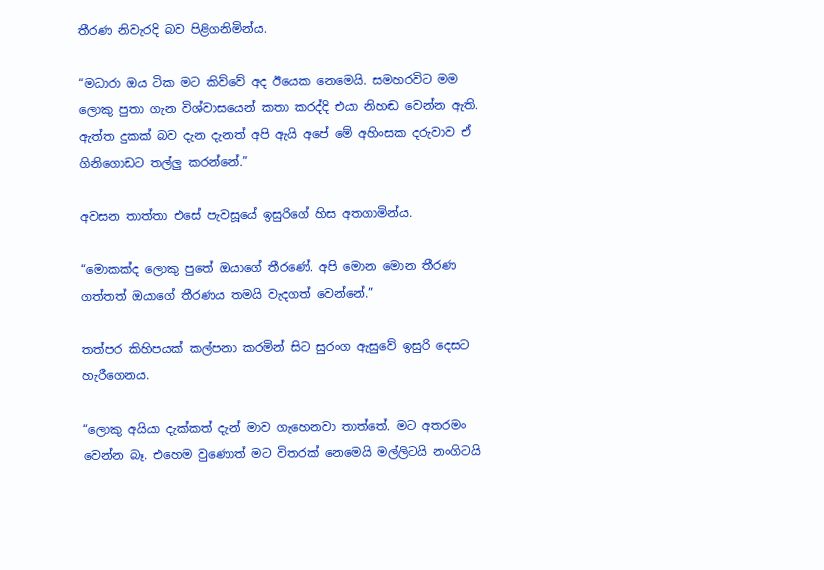තීරණ නිවැරදි බව පිළිගනිමින්ය.

“මධාරා ඔය ටික මට කිව්වේ අද ඊයෙක නෙමෙයි. සමහරවිට මම ලොකු පුතා ගැන විශ්වාසයෙන් කතා කරද්දි එයා නිහඬ වෙන්න ඇති. ඇත්ත දුකක් බව දැන දැනත් අපි ඇයි අපේ මේ අහිංසක දරුවාව ඒ ගිනිගොඩට තල්ලු කරන්නේ.”

අවසන තාත්තා එසේ පැවසූයේ ඉසුරිගේ හිස අතගාමින්ය.

“මොකක්ද ලොකු පුතේ ඔයාගේ තීරණේ. අපි මොන මොන තීරණ ගත්තත් ඔයාගේ තීරණය තමයි වැදගත් වෙන්නේ.”

තත්පර කිහිපයක් කල්පනා කරමින් සිට සුරංග ඇසුවේ ඉසුරි දෙසට හැරීගෙනය.

“ලොකු අයියා දැක්කත් දැන් මාව ගැහෙනවා තාත්තේ. මට අතරමං වෙන්න බෑ. එහෙම වුණොත් මට විතරක් නෙමෙයි මල්ලිටයි නංගිටයි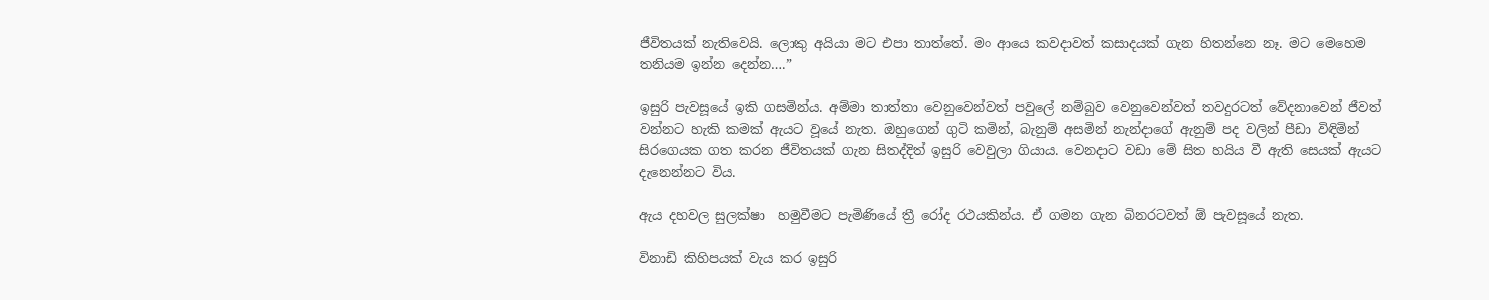ජීවිතයක් නැතිවෙයි. ලොකු අයියා මට එපා තාත්තේ. මං ආයෙ කවදාවත් කසාදයක් ගැන හිතන්නෙ නෑ. මට මෙහෙම තනියම ඉන්න දෙන්න….”

ඉසුරි පැවසූයේ ඉකි ගසමින්ය. අම්මා තාත්තා වෙනුවෙන්වත් පවුලේ නම්බුව වෙනුවෙන්වත් තවදුරටත් වේදනාවෙන් ජීවත් වන්නට හැකි කමක් ඇයට වූයේ නැත. ඔහුගෙන් ගුටි කමින්, බැනුම් අසමින් නැන්දාගේ ඇනුම් පද වලින් පීඩා විඳිමින් සිරගෙයක ගත කරන ජීවිතයක් ගැන සිතද්දිත් ඉසුරි වෙවුලා ගියාය. වෙනදාට වඩා මේ සිත හයිය වී ඇති සෙයක් ඇයට දැනෙන්නට විය.

ඇය දහවල සුලක්ෂා  හමුවීමට පැමිණියේ ත්‍රී රෝද රථයකින්ය. ඒ ගමන ගැන බිනරටවත් ඕ පැවසූයේ නැත.

විනාඩි කිහිපයක් වැය කර ඉසුරි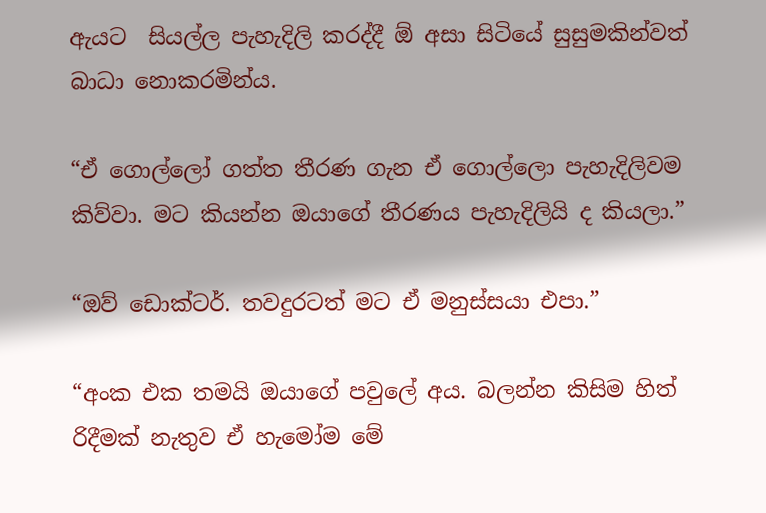ඇයට  සියල්ල පැහැදිලි කරද්දී ඕ අසා සිටියේ සුසුමකින්වත් බාධා නොකරමින්ය.

“ඒ ගොල්ලෝ ගත්ත තීරණ ගැන ඒ ගොල්ලො පැහැදිලිවම කිව්වා. මට කියන්න ඔයාගේ තීරණය පැහැදිලියි ද කියලා.”

“ඔව් ඩොක්ටර්. තවදුරටත් මට ඒ මනුස්සයා එපා.”

“අංක එක තමයි ඔයාගේ පවුලේ අය. බලන්න කිසිම හිත් රිදීමක් නැතුව ඒ හැමෝම මේ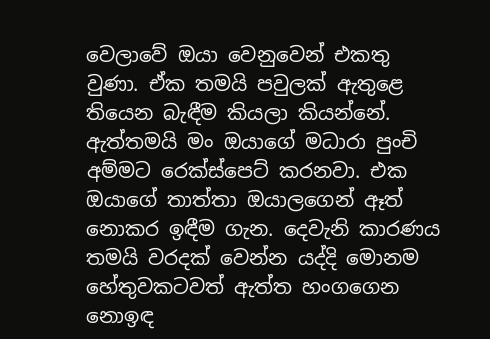වෙලාවේ ඔයා වෙනුවෙන් එකතු වුණා. ඒක තමයි පවුලක් ඇතුළෙ තියෙන බැඳීම කියලා කියන්නේ. ඇත්තමයි මං ඔයාගේ මධාරා පුංචි අම්මට රෙක්ස්පෙට් කරනවා. එක ඔයාගේ තාත්තා ඔයාලගෙන් ඈත් නොකර ඉඳීම ගැන. දෙවැනි කාරණය තමයි වරදක් වෙන්න යද්දි මොනම හේතුවකටවත් ඇත්ත හංගගෙන නොඉඳ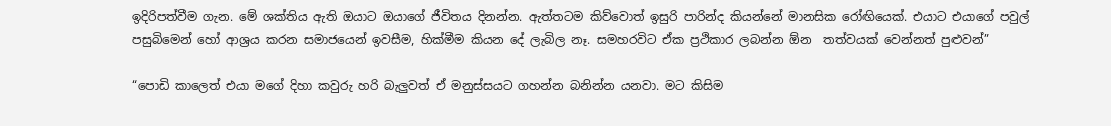ඉදිරිපත්වීම ගැන. මේ ශක්තිය ඇති ඔයාට ඔයාගේ ජීවිතය දිනන්න. ඇත්තටම කිව්වොත් ඉසුරි පාරින්ද කියන්නේ මානසික රෝඟියෙක්. එයාට එයාගේ පවුල් පසුබිමෙන් හෝ ආශ්‍රය කරන සමාජයෙන් ඉවසීම, හික්මීම කියන දේ ලැබිල නෑ. සමහරවිට ඒක ප්‍රථිකාර ලබන්න ඕන  තත්වයක් වෙන්නත් පුළුවන්”

“පොඩි කාලෙත් එයා මගේ දිහා කවුරු හරි බැලුවත් ඒ මනුස්සයට ගහන්න බනින්න යනවා. මට කිසිම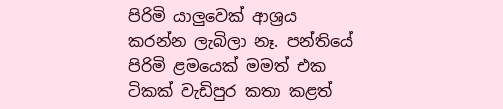පිරිමි යාලුවෙක් ආශ්‍රය කරන්න ලැබිලා නෑ. පන්තියේ පිරිමි ළමයෙක් මමත් එක ටිකක් වැඩිපුර කතා කළත්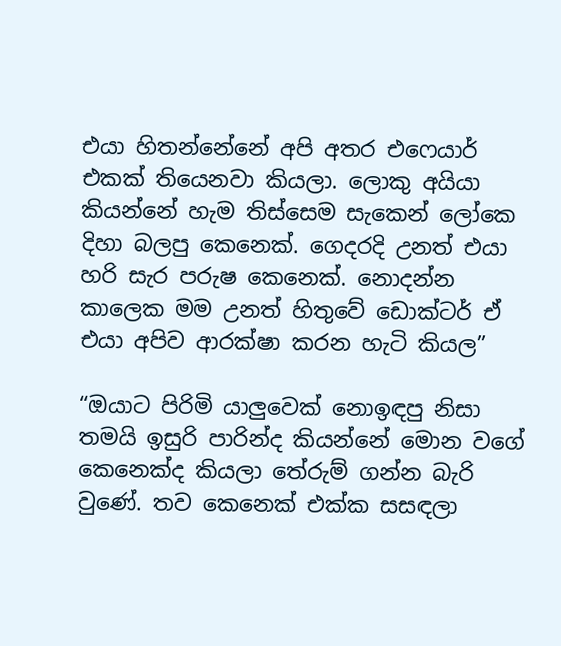එයා හිතන්නේනේ අපි අතර එෆෙයාර් එකක් තියෙනවා කියලා. ලොකු අයියා කියන්නේ හැම තිස්සෙම සැකෙන් ලෝකෙ දිහා බලපු කෙනෙක්. ගෙදරදි උනත් එයා හරි සැර පරුෂ කෙනෙක්. නොදන්න කාලෙක මම උනත් හිතුවේ ඩොක්ටර් ඒ එයා අපිව ආරක්ෂා කරන හැටි කියල”

“ඔයාට පිරිමි යාලුවෙක් නොඉඳපු නිසා තමයි ඉසුරි පාරින්ද කියන්නේ මොන වගේ කෙනෙක්ද කියලා තේරුම් ගන්න බැරි වුණේ. තව කෙනෙක් එක්ක සසඳලා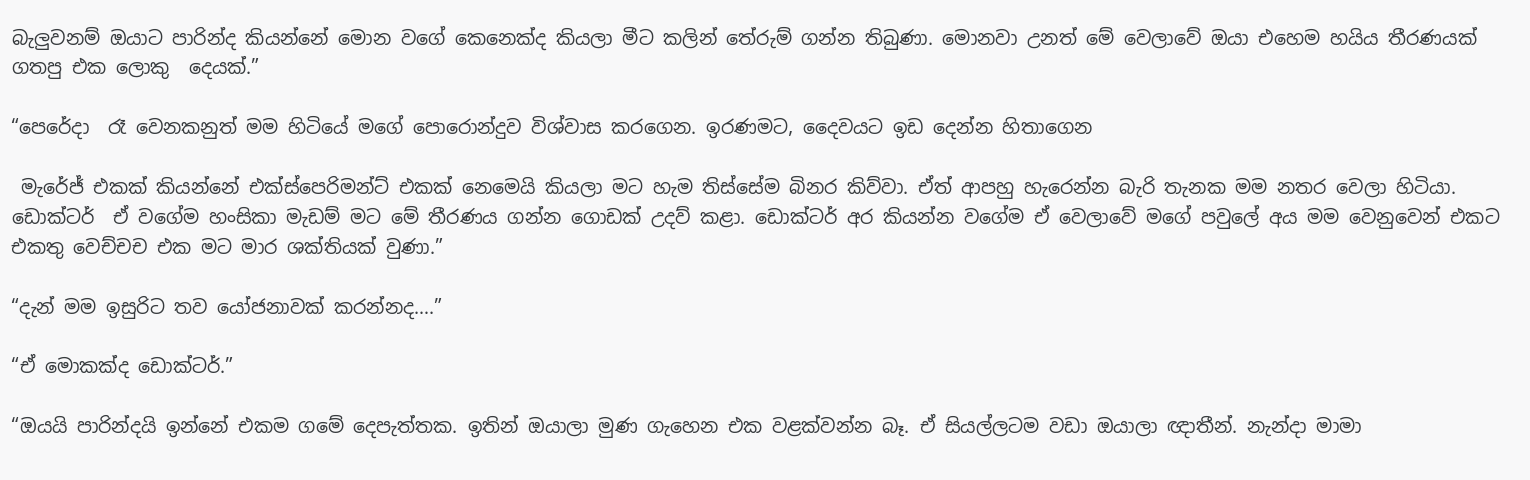බැලුවනම් ඔයාට පාරින්ද කියන්නේ මොන වගේ කෙනෙක්ද කියලා මීට කලින් තේරුම් ගන්න තිබුණා. මොනවා උනත් මේ වෙලාවේ ඔයා එහෙම හයිය තීරණයක් ගතපු එක ලොකු  දෙයක්.”

“පෙරේදා  රෑ වෙනකනුත් මම හිටියේ මගේ පොරොන්දුව විශ්වාස කරගෙන. ඉරණමට, දෛවයට ඉඩ දෙන්න හිතාගෙන

 මැරේජ් එකක් කියන්නේ එක්ස්පෙරිමන්ට් එකක් නෙමෙයි කියලා මට හැම තිස්සේම බිනර කිව්වා. ඒත් ආපහු හැරෙන්න බැරි තැනක මම නතර වෙලා හිටියා. ඩොක්ටර්  ඒ වගේම හංසිකා මැඩම් මට මේ තීරණය ගන්න ගොඩක් උදව් කළා. ඩොක්ටර් අර කියන්න වගේම ඒ වෙලාවේ මගේ පවුලේ අය මම වෙනුවෙන් එකට එකතු වෙච්චච එක මට මාර ශක්තියක් වුණා.”

“දැන් මම ඉසුරිට තව යෝජනාවක් කරන්නද….”

“ඒ මොකක්ද ඩොක්ටර්.”

“ඔයයි පාරින්දයි ඉන්නේ එකම ගමේ දෙපැත්තක. ඉතින් ඔයාලා මුණ ගැහෙන එක වළක්වන්න බෑ. ඒ සියල්ලටම වඩා ඔයාලා ඥාතීන්. නැන්දා මාමා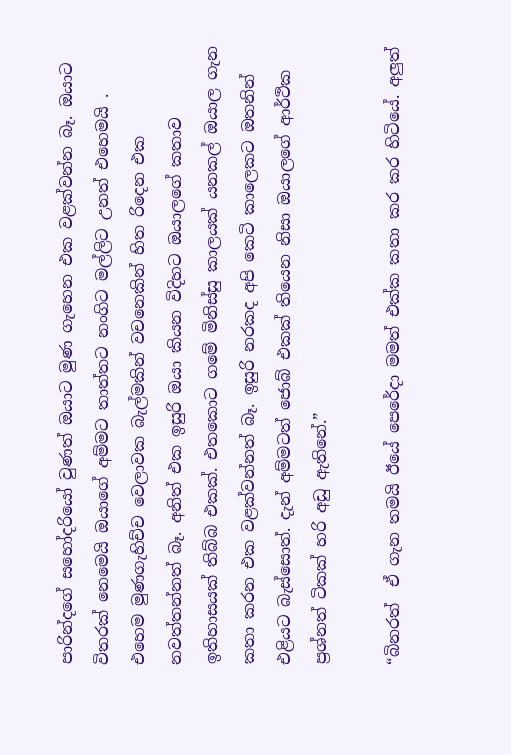පාරින්දගේ සහෝදරියෝ වුණත් ඔයාට මුණ ගැහෙන එක වළක්වන්න බෑ. ඔයාට විතරක් නෙමෙයි ඔයාගේ අම්මට තාත්තට නංගිට මල්ලිට උනත් එහෙමයි . එහෙම මුණගැහිච්ච වෙලාවක බැල්මකින් වචනෙකින් හිත රිදෙන එක නවත්තන්නත් බෑ. අනිත් එක ඉසුරි ඔයා කියන විදිහට ඔයාලගේ කතාව ඉතිහාසයක් තිබ්බ එකක්. එතකොට ගමේ මිනිස්සු කාලයක් යනකල් ඔයාල ගැන කතා කරන එක වළක්වන්නත් බෑ. ඉසුරි නරකද අපි කෙටි කාලෙකට ඔතනින් එළියට බැස්සොත්. දැන් අම්මටත් ජොබ් එකක් තියෙන නිසා ඔයාලගේ ආර්ථික ප්‍රශ්නත් ටිකක් හරි අඩු ඇතිනේ.”

“බිනරත්  ඒ ගැන තමයි ඊයේ පෙරේදා මමත් එක්ක කතා කර කර හිටියේ. අලුත්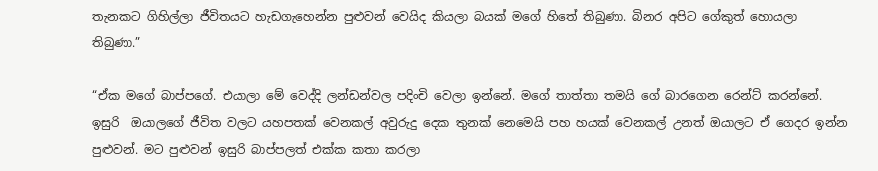තැනකට ගිහිල්ලා ජීවිතයට හැඩගැහෙන්න පුළුවන් වෙයිද කියලා බයක් මගේ හිතේ තිබුණා. බිනර අපිට ගේකුත් හොයලා තිබුණා.”

“ඒක මගේ බාප්පගේ. එයාලා මේ වෙද්දි ලන්ඩන්වල පදිංචි වෙලා ඉන්නේ. මගේ තාත්තා තමයි ගේ බාරගෙන රෙන්ට් කරන්නේ. ඉසුරි  ඔයාලගේ ජීවිත වලට යහපතක් වෙනකල් අවුරුදු දෙක තුනක් නෙමෙයි පහ හයක් වෙනකල් උනත් ඔයාලට ඒ ගෙදර ඉන්න පුළුවන්. මට පුළුවන් ඉසුරි බාප්පලත් එක්ක කතා කරලා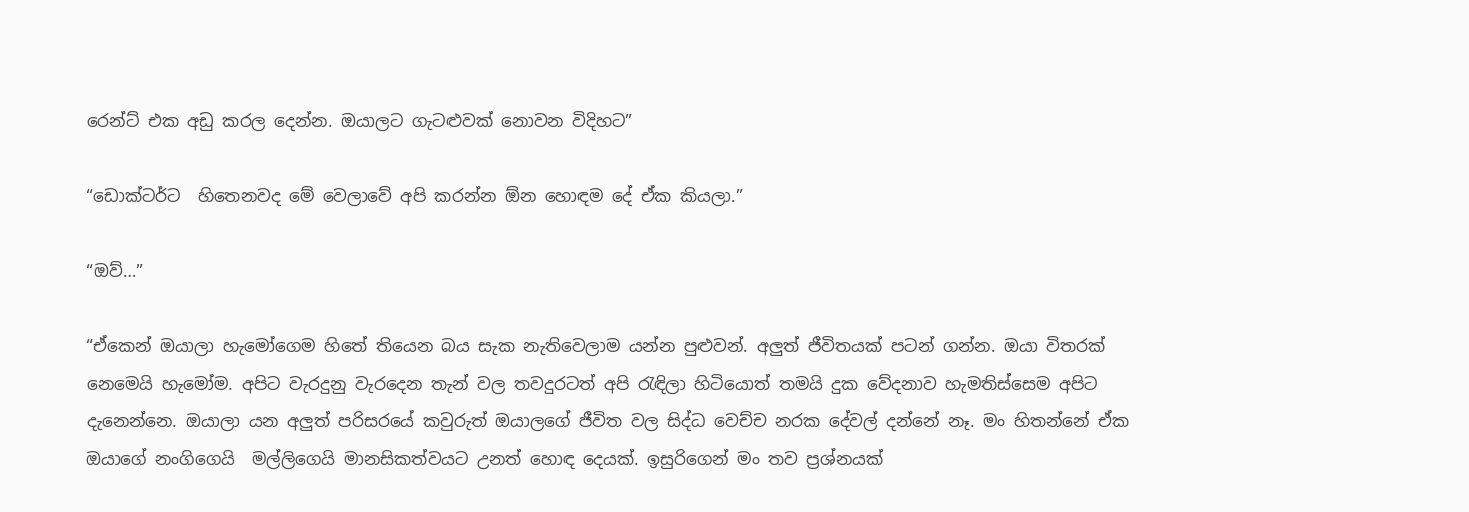රෙන්ට් එක අඩු කරල දෙන්න. ඔයාලට ගැටළුවක් නොවන විදිහට”

“ඩොක්ටර්ට  හිතෙනවද මේ වෙලාවේ අපි කරන්න ඕන හොඳම දේ ඒක කියලා.”

“ඔව්…”

“ඒකෙන් ඔයාලා හැමෝගෙම හිතේ තියෙන බය සැක නැතිවෙලාම යන්න පුළුවන්. අලුත් ජීවිතයක් පටන් ගන්න. ඔයා විතරක් නෙමෙයි හැමෝම. අපිට වැරදුනු වැරදෙන තැන් වල තවදුරටත් අපි රැඳිලා හිටියොත් තමයි දුක වේදනාව හැමතිස්සෙම අපිට දැනෙන්නෙ. ඔයාලා යන අලුත් පරිසරයේ කවුරුත් ඔයාලගේ ජීවිත වල සිද්ධ වෙච්ච නරක දේවල් දන්නේ නෑ. මං හිතන්නේ ඒක ඔයාගේ නංගිගෙයි  මල්ලිගෙයි මානසිකත්වයට උනත් හොඳ දෙයක්. ඉසුරිගෙන් මං තව ප්‍රශ්නයක්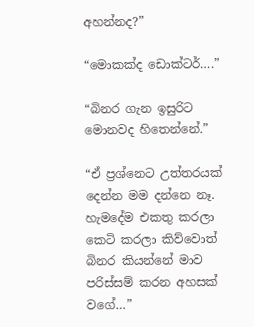අහන්නද?”

“මොකක්ද ඩොක්ටර්….”

“බිනර ගැන ඉසුරිට මොනවද හිතෙන්නේ.”

“ඒ ප්‍රශ්නෙට උත්තරයක් දෙන්න මම දන්නෙ නෑ. හැමදේම එකතු කරලා කෙටි කරලා කිව්වොත් බිනර කියන්නේ මාව පරිස්සම් කරන අහසක් වගේ…”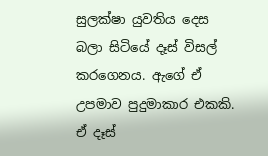සුලක්ෂා යුවතිය දෙස බලා සිටියේ දෑස් විසල් කරගෙනය. ඇගේ ඒ උපමාව පුදුමාකාර එකකි. ඒ දෑස්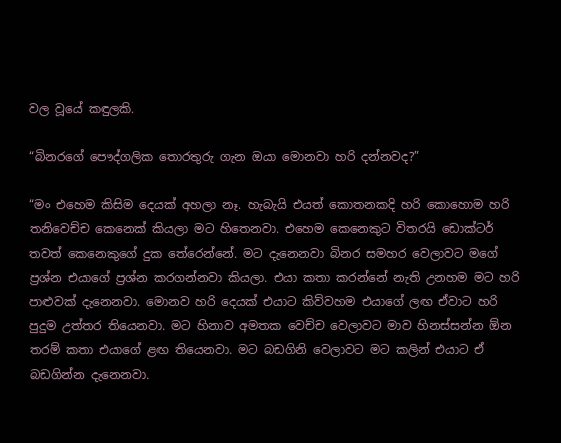වල වූයේ කඳුලකි.

“බිනරගේ පෞද්ගලික තොරතුරු ගැන ඔයා මොනවා හරි දන්නවද?”

“මං එහෙම කිසිම දෙයක් අහලා නෑ. හැබැයි එයත් කොතනකදි හරි කොහොම හරි තනිවෙච්ච කෙනෙක් කියලා මට හිතෙනවා. එහෙම කෙනෙකුට විතරයි ඩොක්ටර් තවත් කෙනෙකුගේ දුක තේරෙන්නේ. මට දැනෙනවා බිනර සමහර වෙලාවට මගේ ප්‍රශ්න එයාගේ ප්‍රශ්න කරගන්නවා කියලා. එයා කතා කරන්නේ නැති උනහම මට හරි පාළුවක් දැනෙනවා. මොනව හරි දෙයක් එයාට කිව්වහම එයාගේ ලඟ ඒවාට හරි පුදුම උත්තර තියෙනවා. මට හිනාව අමතක වෙච්ච වෙලාවට මාව හිනස්සන්න ඕන තරම් කතා එයාගේ ළඟ තියෙනවා. මට බඩගිනි වෙලාවට මට කලින් එයාට ඒ බඩගින්න දැනෙනවා.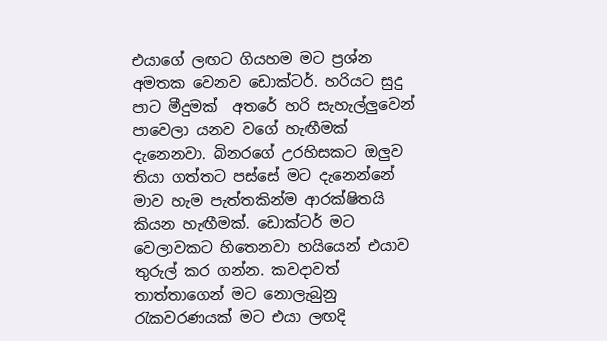එයාගේ ලඟට ගියහම මට ප්‍රශ්න අමතක වෙනව ඩොක්ටර්. හරියට සුදු පාට මීදුමක්  අතරේ හරි සැහැල්ලුවෙන් පාවෙලා යනව වගේ හැඟීමක් දැනෙනවා. බිනරගේ උරහිසකට ඔලුව තියා ගත්තට පස්සේ මට දැනෙන්නේ මාව හැම පැත්තකින්ම ආරක්ෂිතයි කියන හැඟීමක්. ඩොක්ටර් මට වෙලාවකට හිතෙනවා හයියෙන් එයාව තුරුල් කර ගන්න. කවදාවත් තාත්තාගෙන් මට නොලැබුනු රැකවරණයක් මට එයා ලඟදි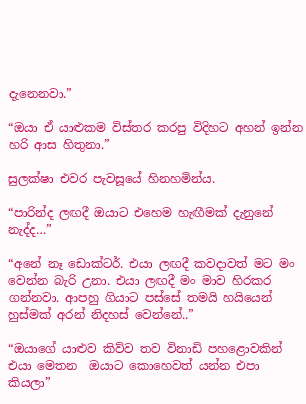දැනෙනවා.”

“ඔයා ඒ යාළුකම විස්තර කරපු විදිහට අහන් ඉන්න හරි ආස හිතුනා.”

සුලක්ෂා එවර පැවසූයේ හිනහමින්ය.

“පාරින්ද ලඟදී ඔයාට එහෙම හැඟීමක් දැනුනේ නැද්ද…”

“අනේ නෑ ඩොක්ටර්. එයා ලඟදී කවදාවත් මට මං වෙන්න බැරි උනා. එයා ලඟදී මං මාව හිරකර ගන්නවා. ආපහු ගියාට පස්සේ තමයි හයියෙන් හුස්මක් අරන් නිදහස් වෙන්නේ..”

“ඔයාගේ යාළුව කිව්ව තව විනාඩි පහළොවකින් එයා මෙතන  ඔයාට කොහෙවත් යන්න එපා කියලා”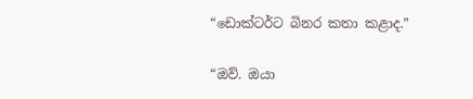“ඩොක්ටර්ට බිනර කතා කළාද.”

“ඔව්. ඔයා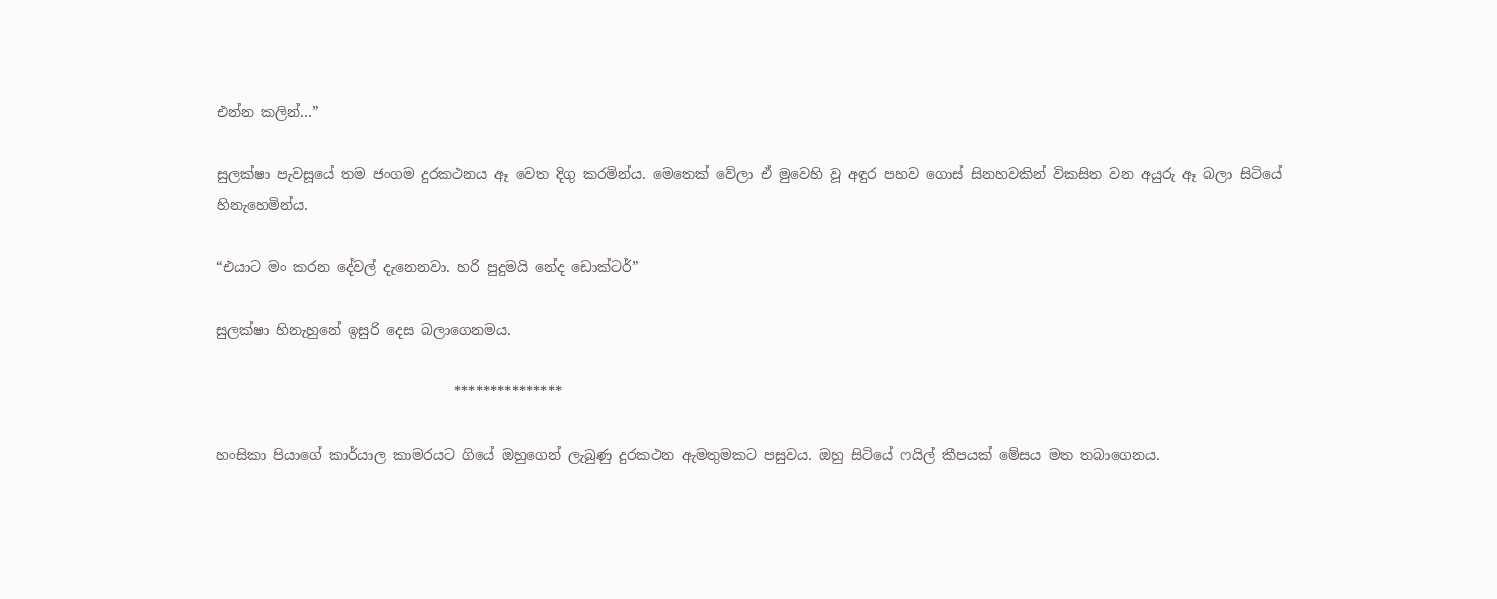එන්න කලින්…”

සුලක්ෂා පැවසූයේ තම ජංගම දුරකථනය ඈ වෙත දිගු කරමින්ය. මෙතෙක් වේලා ඒ මුවෙහි වූ අඳුර පහව ගොස් සිනහවකින් විකසිත වන අයුරු ඈ බලා සිටියේ හිනැහෙමින්ය.

“එයාට මං කරන දේවල් දැනෙනවා. හරි පුදුමයි නේද ඩොක්ටර්”

සුලක්ෂා හිනැහුනේ ඉසුරි දෙස බලාගෙනමය.

                                  ***************

හංසිකා පියාගේ කාර්යාල කාමරයට ගියේ ඔහුගෙන් ලැබුණු දුරකථන ඇමතුමකට පසුවය. ඔහු සිටියේ ෆයිල් කීපයක් මේසය මත තබාගෙනය.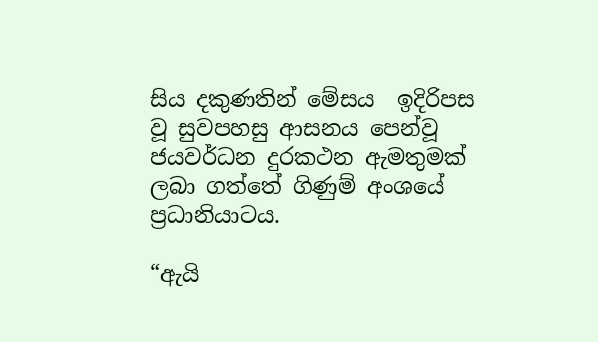සිය දකුණතින් මේසය  ඉදිරිපස වූ සුවපහසු ආසනය පෙන්වූ ජයවර්ධන දුරකථන ඇමතුමක් ලබා ගත්තේ ගිණුම් අංශයේ ප්‍රධානියාටය.

“ඇයි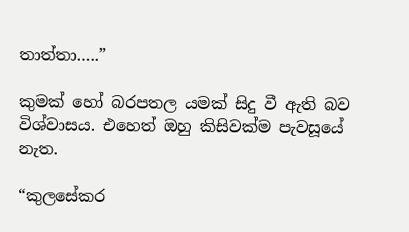තාත්තා…..”

කුමක් හෝ බරපතල යමක් සිදු වී ඇති බව විශ්වාසය. එහෙත් ඔහු කිසිවක්ම පැවසූයේ නැත.

“කුලසේකර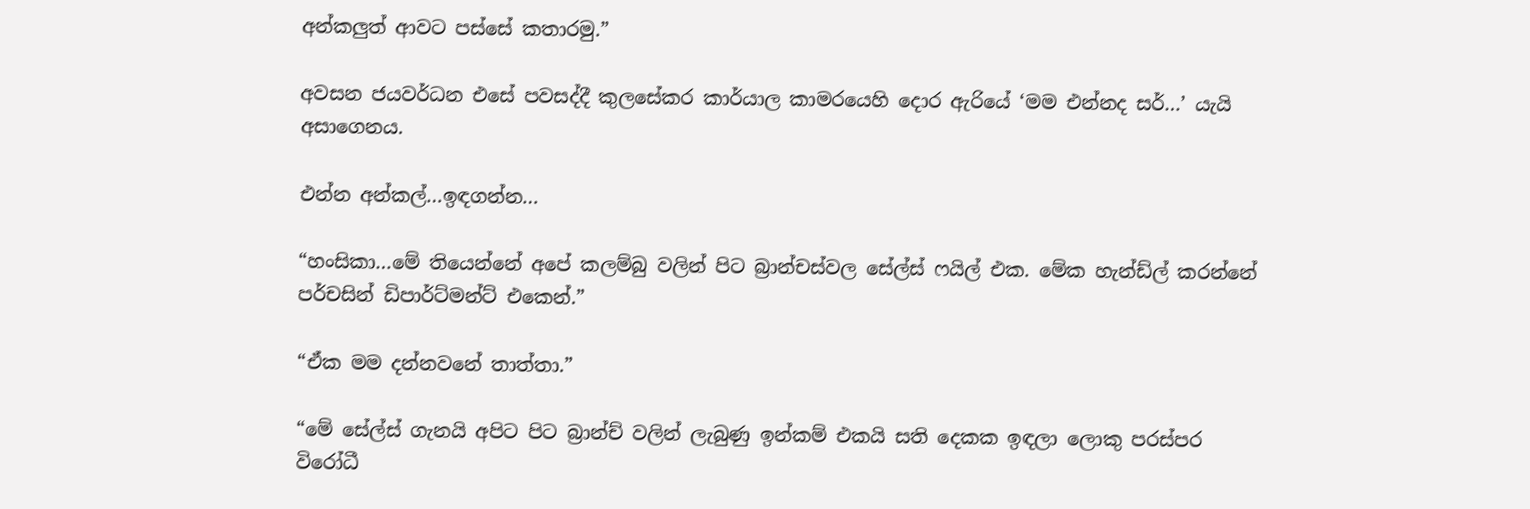අන්කලුත් ආවට පස්සේ කතාරමු.”

අවසන ජයවර්ධන එසේ පවසද්දී කුලසේකර කාර්යාල කාමරයෙහි දොර ඇරියේ ‘මම එන්නද සර්…’ යැයි අසාගෙනය.

එන්න අන්කල්…ඉඳගන්න…

“හංසිකා…මේ තියෙන්නේ අපේ කලම්බු වලින් පිට බ්‍රාන්චස්වල සේල්ස් ෆයිල් එක. මේක හැන්ඩ්ල් කරන්නේ පර්චසින් ඩිපාර්ට්මන්ට් එකෙන්.”

“ඒක මම දන්නවනේ තාත්තා.”

“මේ සේල්ස් ගැනයි අපිට පිට බ්‍රාන්ච් වලින් ලැබුණු ඉන්කම් එකයි සති දෙකක ඉඳලා ලොකු පරස්පර විරෝධී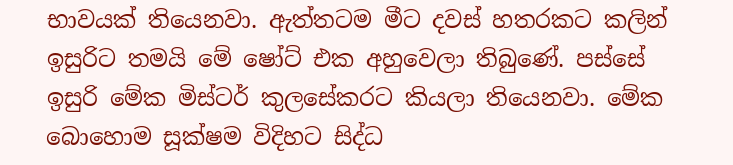භාවයක් තියෙනවා. ඇත්තටම මීට දවස් හතරකට කලින් ඉසුරිට තමයි මේ ෂෝට් එක අහුවෙලා තිබුණේ. පස්සේ ඉසුරි මේක මිස්ටර් කුලසේකරට කියලා තියෙනවා. මේක බොහොම සූක්ෂම විදිහට සිද්ධ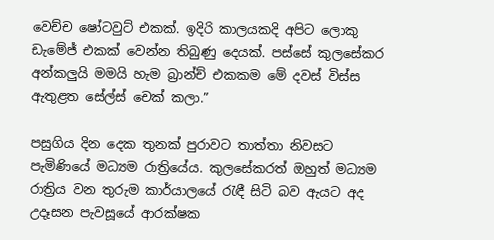වෙච්ච ෂෝටවුට් එකක්. ඉදිරි කාලයකදි අපිට ලොකු ඩැමේජ් එකක් වෙන්න තිබුණු දෙයක්. පස්සේ කුලසේකර අන්කලුයි මමයි හැම බ්‍රාන්ච් එකකම මේ දවස් විස්ස ඇතුළත සේල්ස් චෙක් කලා.”

පසුගිය දින දෙක තුනක් පුරාවට තාත්තා නිවසට පැමිණියේ මධ්‍යම රාත්‍රියේය. කුලසේකරත් ඔහුත් මධ්‍යම රාත්‍රිය වන තුරුම කාර්යාලයේ රැඳී සිටි බව ඇයට අද උදෑසන පැවසූයේ ආරක්ෂක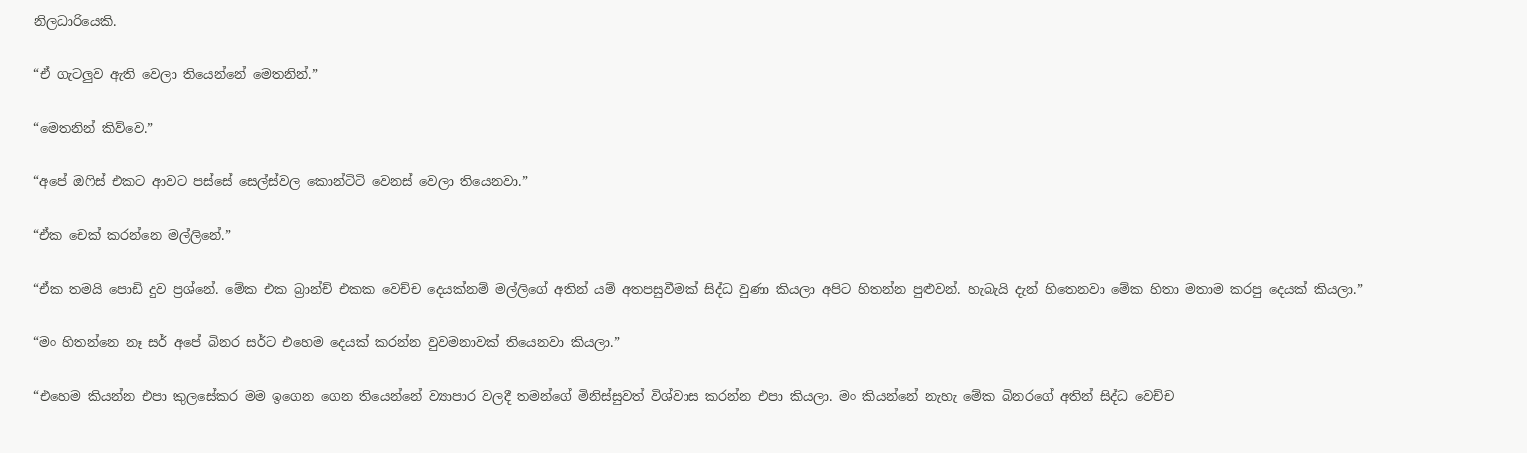නිලධාරියෙකි.

“ඒ ගැටලුව ඇති වෙලා තියෙන්නේ මෙතනින්.”

“මෙතනින් කිව්වෙ.”

“අපේ ඔෆිස් එකට ආවට පස්සේ සෙල්ස්වල කොන්ටිටි වෙනස් වෙලා තියෙනවා.”

“ඒක චෙක් කරන්නෙ මල්ලිනේ.”

“ඒක තමයි පොඩි දුව ප්‍රශ්නේ. මේක එක බ්‍රාන්ච් එකක වෙච්ච දෙයක්නම් මල්ලිගේ අතින් යම් අතපසුවීමක් සිද්ධ වුණා කියලා අපිට හිතන්න පුළුවන්. හැබැයි දැන් හිතෙනවා මේක හිතා මතාම කරපු දෙයක් කියලා.”

“මං හිතන්නෙ නෑ සර් අපේ බිනර සර්ට එහෙම දෙයක් කරන්න වුවමනාවක් තියෙනවා කියලා.”

“එහෙම කියන්න එපා කුලසේකර මම ඉගෙන ගෙන තියෙන්නේ ව්‍යාපාර වලදී තමන්ගේ මිනිස්සුවත් විශ්වාස කරන්න එපා කියලා. මං කියන්නේ නැහැ මේක බිනරගේ අතින් සිද්ධ වෙච්ච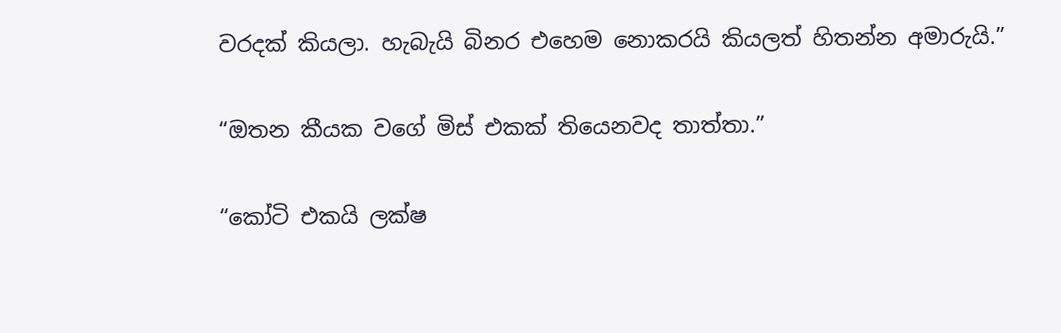වරදක් කියලා. හැබැයි බිනර එහෙම නොකරයි කියලත් හිතන්න අමාරුයි.”

“ඔතන කීයක වගේ මිස් එකක් තියෙනවද තාත්තා.”

“කෝටි එකයි ලක්ෂ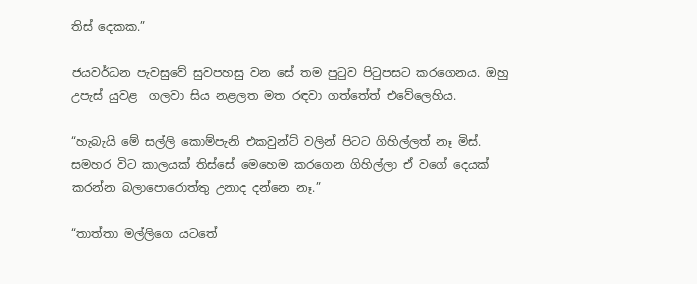තිස් දෙකක.”

ජයවර්ධන පැවසුවේ සුවපහසු වන සේ තම පුටුව පිටුපසට කරගෙනය. ඔහු උපැස් යුවළ  ගලවා සිය නළලත මත රඳවා ගත්තේත් එවේලෙහිය.

“හැබැයි මේ සල්ලි කොම්පැනි එකවුන්ට් වලින් පිටට ගිහිල්ලත් නෑ මිස්. සමහර විට කාලයක් තිස්සේ මෙහෙම කරගෙන ගිහිල්ලා ඒ වගේ දෙයක් කරන්න බලාපොරොත්තු උනාද දන්නෙ නෑ.”

“තාත්තා මල්ලිගෙ යටතේ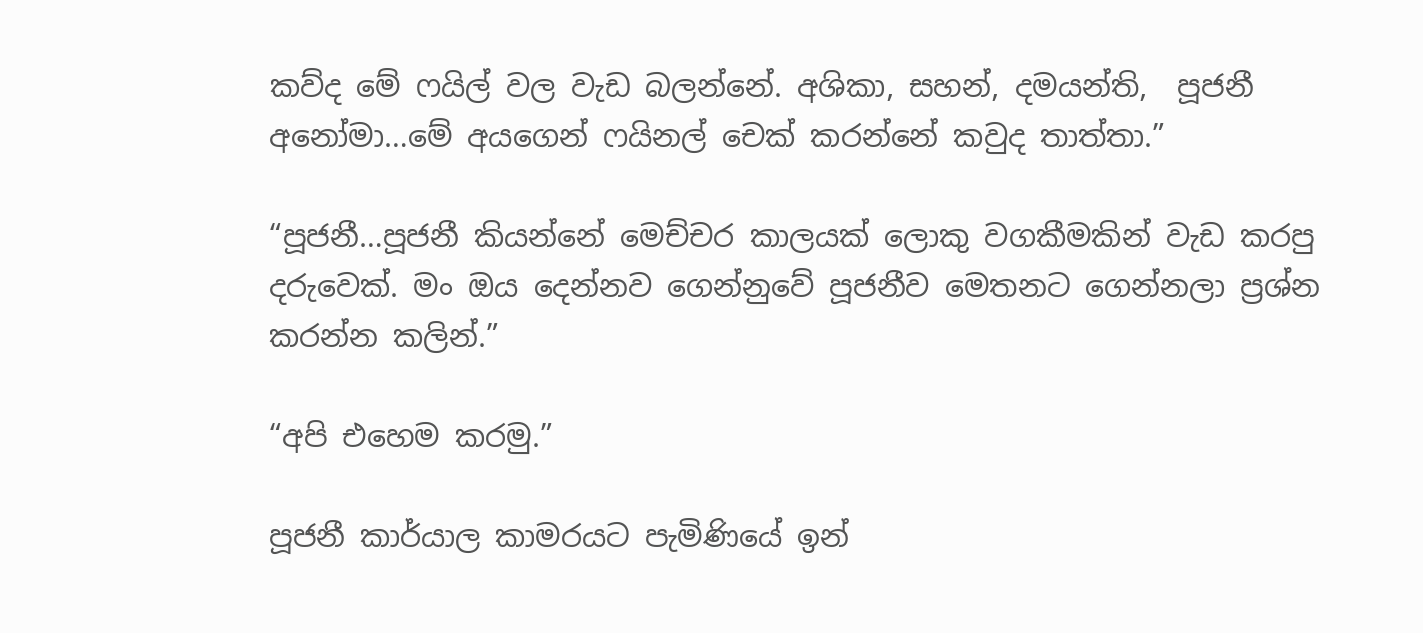කව්ද මේ ෆයිල් වල වැඩ බලන්නේ. අශිකා, සහන්, දමයන්ති,  පූජනී අනෝමා…මේ අයගෙන් ෆයිනල් චෙක් කරන්නේ කවුද තාත්තා.”

“පූජනී…පූජනී කියන්නේ මෙච්චර කාලයක් ලොකු වගකීමකින් වැඩ කරපු දරුවෙක්. මං ඔය දෙන්නව ගෙන්නුවේ පූජනීව මෙතනට ගෙන්නලා ප්‍රශ්න කරන්න කලින්.”

“අපි එහෙම කරමු.”

පූජනී කාර්යාල කාමරයට පැමිණියේ ඉන්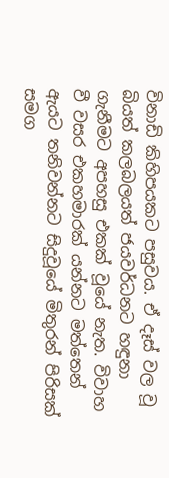විනාඩි කිහිපයකට පසුවය. ඒ දෑස් වල වූ බියත් කලබලයත් ජයවර්ධනට හඳුනා ගැනීමට අපහසු එකක් වූයේ නැත. විවාහ වී වසර එකහමාරක් යන්නට මත්තෙන් ඇයට තනිවන්නට සිදුවූයේ මිතුරන් පිරිසක් සමග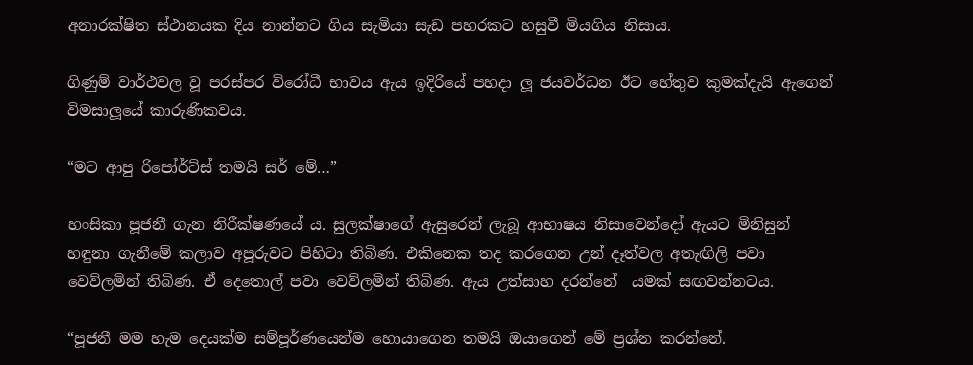අනාරක්ෂිත ස්ථානයක දිය නාන්නට ගිය සැමියා සැඩ පහරකට හසුවී මියගිය නිසාය.

ගිණුම් වාර්ථවල වූ පරස්පර විරෝධී භාවය ඇය ඉදිරියේ පහදා ලූ ජයවර්ධන ඊට හේතුව කුමක්දැයි ඇගෙන් විමසාලූයේ කාරුණිකවය.

“මට ආපු රිපෝර්ට්ස් තමයි සර් මේ…”

හංසිකා පූජනී ගැන නිරීක්ෂණයේ ය. සුලක්ෂාගේ ඇසුරෙන් ලැබූ ආභාෂය නිසාවෙන්දෝ ඇයට මිනිසුන් හඳුනා ගැනීමේ කලාව අපූරුවට පිහිටා තිබිණ. එකිනෙක තද කරගෙන උන් දෑත්වල අතැඟිලි පවා වෙව්ලමින් තිබිණ. ඒ දෙතොල් පවා වෙව්ලමින් තිබිණ. ඇය උත්සාහ දරන්නේ  යමක් සඟවන්නටය.

“පූජනී මම හැම දෙයක්ම සම්පූර්ණයෙන්ම හොයාගෙන තමයි ඔයාගෙන් මේ ප්‍රශ්න කරන්නේ.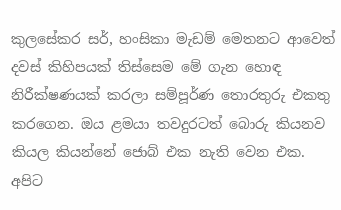කුලසේකර සර්, හංසිකා මැඩම් මෙතනට ආවෙත් දවස් කිහිපයක් තිස්සෙම මේ ගැන හොඳ නිරීක්ෂණයක් කරලා සම්පූර්ණ තොරතුරු එකතු කරගෙන. ඔය ළමයා තවදුරටත් බොරු කියනව කියල කියන්නේ ජොබ් එක නැති වෙන එක. අපිට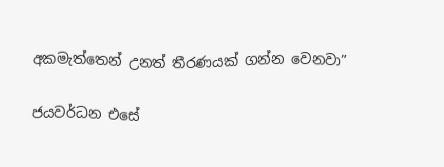අකමැත්තෙන් උනත් තීරණයක් ගන්න වෙනවා”

ජයවර්ධන එසේ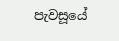පැවසූයේ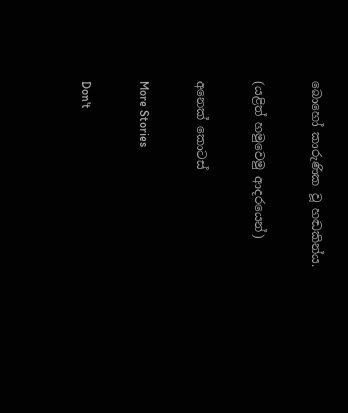බොහෝ කාරුණික වූ හඬකින්ය.

(යළිත් හමුවෙමු ආදරයෙන්)

අනෙක් කොටස්

More Stories

Don't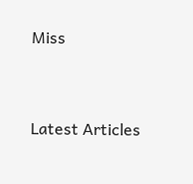Miss


Latest Articles